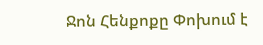Ջոն Հենքոքը Փոխում է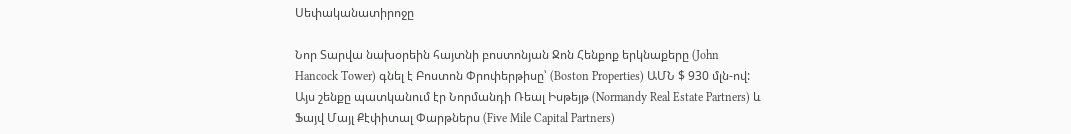Սեփականատիրոջը

Նոր Տարվա նախօրեին հայտնի բոստոնյան Ջոն Հենքոք երկնաքերը (John Hancock Tower) գնել է Բոստոն Փրոփերթիսը՝ (Boston Properties) ԱՄՆ $ 930 մլն-ով: Այս շենքը պատկանում էր Նորմանդի Ռեալ Իսթեյթ (Normandy Real Estate Partners) և Ֆայվ Մայլ Քէփիտալ Փարթներս (Five Mile Capital Partners)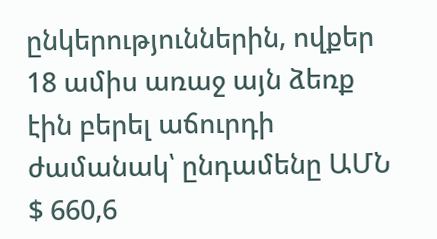ընկերություններին, ովքեր 18 ամիս առաջ այն ձեռք էին բերել աճուրդի ժամանակ՝ ընդամենը ԱՄՆ $ 660,6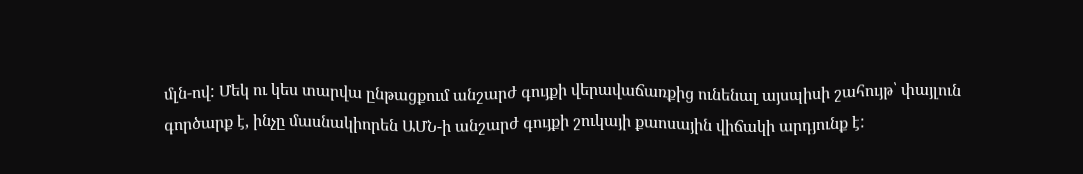մլն-ով: Մեկ ու կես տարվա ընթացքում անշարժ գույքի վերավաճառքից ունենալ այսպիսի շահույթ՝ փայլուն գործարք է, ինչը մասնակիորեն ԱՄՆ-ի անշարժ գույքի շուկայի քաոսային վիճակի արդյունք է: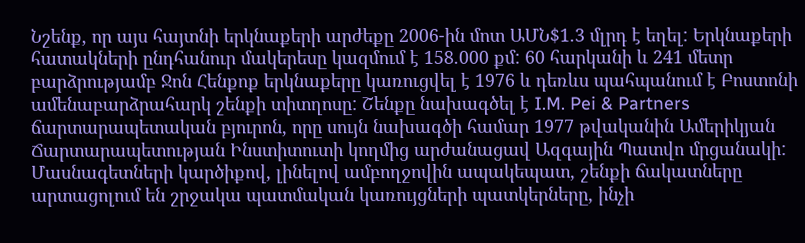Նշենք, որ այս հայտնի երկնաքերի արժեքը 2006-ին մոտ ԱՄՆ$1.3 մլրդ է եղել: Երկնաքերի հատակների ընդհանուր մակերեսը կազմում է 158.000 քմ: 60 հարկանի և 241 մետր բարձրությամբ Ջոն Հենքոք երկնաքերը կառուցվել է 1976 և դեռևս պահպանում է Բոստոնի ամենաբարձրահարկ շենքի տիտղոսը: Շենքը նախագծել է I.M. Pei & Partners ճարտարապետական բյուրոն, որը սույն նախագծի համար 1977 թվականին Ամերիկյան Ճարտարապետության Ինստիտուտի կողմից արժանացավ Ազգային Պատվո մրցանակի: Մասնագետների կարծիքով, լինելով ամբողջովին ապակեպատ, շենքի ճակատները արտացոլում են շրջակա պատմական կառույցների պատկերները, ինչի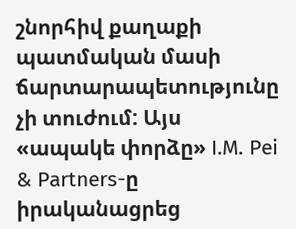շնորհիվ քաղաքի պատմական մասի ճարտարապետությունը չի տուժում: Այս «ապակե փորձը» I.M. Pei & Partners-ը իրականացրեց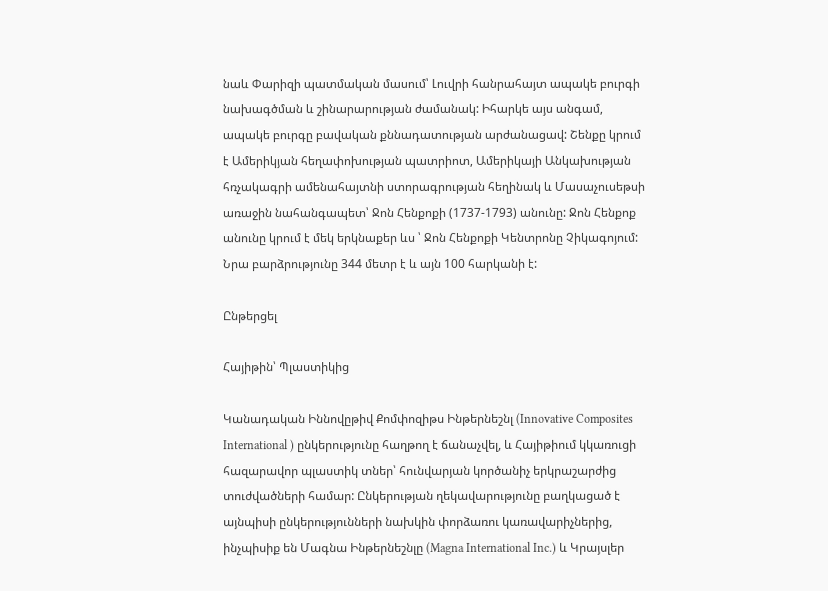նաև Փարիզի պատմական մասում՝ Լուվրի հանրահայտ ապակե բուրգի նախագծման և շինարարության ժամանակ: Իհարկե այս անգամ, ապակե բուրգը բավական քննադատության արժանացավ: Շենքը կրում է Ամերիկյան հեղափոխության պատրիոտ, Ամերիկայի Անկախության հռչակագրի ամենահայտնի ստորագրության հեղինակ և Մասաչուսեթսի առաջին նահանգապետ՝ Ջոն Հենքոքի (1737-1793) անունը: Ջոն Հենքոք անունը կրում է մեկ երկնաքեր ևս ՝ Ջոն Հենքոքի Կենտրոնը Չիկագոյում: Նրա բարձրությունը 344 մետր է և այն 100 հարկանի է:

Ընթերցել

Հայիթին՝ Պլաստիկից

Կանադական Իննովըթիվ Քոմփոզիթս Ինթերնեշնլ (Innovative Composites International ) ընկերությունը հաղթող է ճանաչվել, և Հայիթիում կկառուցի հազարավոր պլաստիկ տներ՝ հունվարյան կործանիչ երկրաշարժից տուժվածների համար: Ընկերության ղեկավարությունը բաղկացած է այնպիսի ընկերությունների նախկին փորձառու կառավարիչներից, ինչպիսիք են Մագնա Ինթերնեշնլը (Magna International Inc.) և Կրայսլեր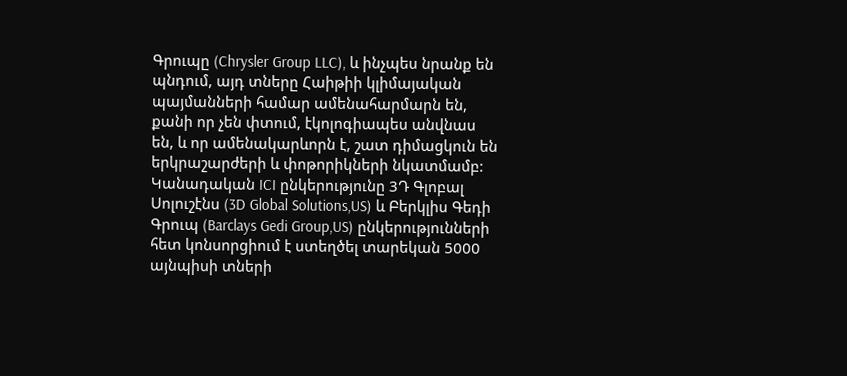Գրուպը (Chrysler Group LLC), և ինչպես նրանք են պնդում, այդ տները Հաիթիի կլիմայական պայմանների համար ամենահարմարն են, քանի որ չեն փտում, էկոլոգիապես անվնաս են, և որ ամենակարևորն է, շատ դիմացկուն են երկրաշարժերի և փոթորիկների նկատմամբ: Կանադական ICI ընկերությունը 3Դ Գլոբալ Սոլուշէնս (3D Global Solutions,US) և Բերկլիս Գեդի Գրուպ (Barclays Gedi Group,US) ընկերությունների հետ կոնսորցիում է ստեղծել տարեկան 5000 այնպիսի տների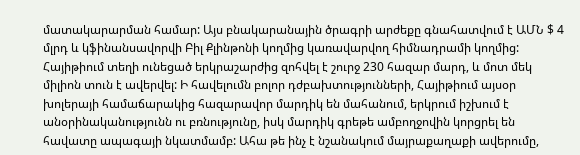մատակարարման համար: Այս բնակարանային ծրագրի արժեքը գնահատվում է ԱՄՆ $ 4 մլրդ և կֆինանսավորվի Բիլ Քլինթոնի կողմից կառավարվող հիմնադրամի կողմից: Հայիթիում տեղի ունեցած երկրաշարժից զոհվել է շուրջ 230 հազար մարդ, և մոտ մեկ միլիոն տուն է ավերվել: Ի հավելումն բոլոր դժբախտությունների, Հայիթիում այսօր խոլերայի համաճարակից հազարավոր մարդիկ են մահանում, երկրում իշխում է անօրինականությունն ու բռնությունը, իսկ մարդիկ գրեթե ամբողջովին կորցրել են հավատը ապագայի նկատմամբ: Ահա թե ինչ է նշանակում մայրաքաղաքի ավերումը,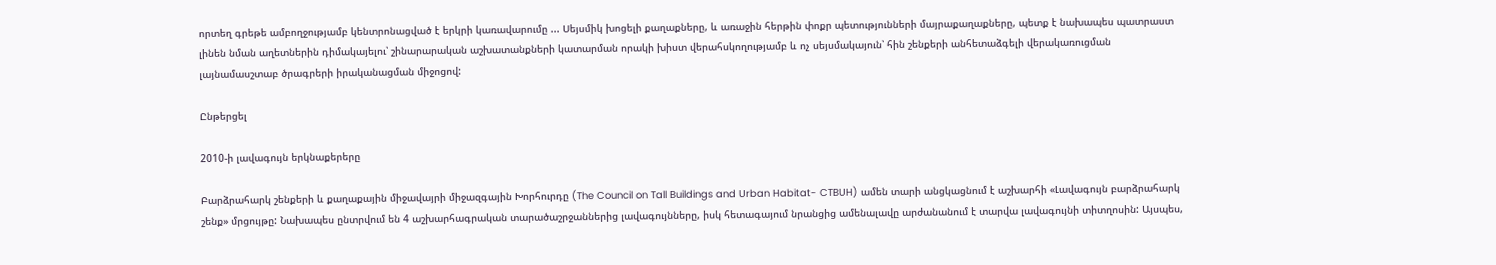որտեղ գրեթե ամբողջությամբ կենտրոնացված է երկրի կառավարումը ... Սեյսմիկ խոցելի քաղաքները, և առաջին հերթին փոքր պետությունների մայրաքաղաքները, պետք է նախապես պատրաստ լինեն նման աղետներին դիմակայելու՝ շինարարական աշխատանքների կատարման որակի խիստ վերահսկողությամբ և ոչ սեյսմակայուն՝ հին շենքերի անհետաձգելի վերակառուցման լայնամասշտաբ ծրագրերի իրականացման միջոցով:

Ընթերցել

2010-ի լավագույն երկնաքերերը

Բարձրահարկ շենքերի և քաղաքային միջավայրի միջազգային Խորհուրդը (The Council on Tall Buildings and Urban Habitat- CTBUH) ամեն տարի անցկացնում է աշխարհի «Լավագույն բարձրահարկ շենք» մրցույթը: Նախապես ընտրվում են 4 աշխարհագրական տարածաշրջաններից լավագույնները, իսկ հետագայում նրանցից ամենալավը արժանանում է տարվա լավագույնի տիտղոսին: Այսպես,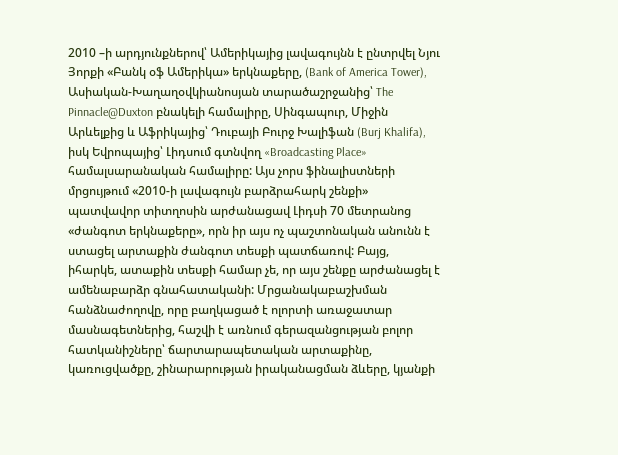2010 –ի արդյունքներով՝ Ամերիկայից լավագույնն է ընտրվել Նյու Յորքի «Բանկ օֆ Ամերիկա» երկնաքերը, (Bank of America Tower), Ասիական-Խաղաղօվկիանոսյան տարածաշրջանից՝ The Pinnacle@Duxton բնակելի համալիրը, Սինգապուր, Միջին Արևելքից և Աֆրիկայից՝ Դուբայի Բուրջ Խալիֆան (Burj Khalifa), իսկ Եվրոպայից՝ Լիդսում գտնվող «Broadcasting Place» համալսարանական համալիրը: Այս չորս ֆինալիստների մրցույթում «2010-ի լավագույն բարձրահարկ շենքի» պատվավոր տիտղոսին արժանացավ Լիդսի 70 մետրանոց «ժանգոտ երկնաքերը», որն իր այս ոչ պաշտոնական անունն է ստացել արտաքին ժանգոտ տեսքի պատճառով: Բայց, իհարկե, ատաքին տեսքի համար չե, որ այս շենքը արժանացել է ամենաբարձր գնահատականի: Մրցանակաբաշխման հանձնաժողովը, որը բաղկացած է ոլորտի առաջատար մասնագետներից, հաշվի է առնում գերազանցության բոլոր հատկանիշները՝ ճարտարապետական արտաքինը, կառուցվածքը, շինարարության իրականացման ձևերը, կյանքի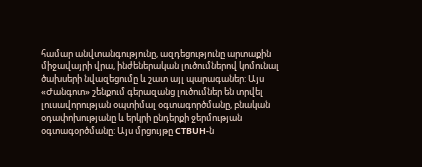համար անվտանգությունը, ազդեցությունը արտաքին միջավայրի վրա, ինժեներական լուծումներով կոմունալ ծախսերի նվազեցումը և շատ այլ պարագաներ: Այս «Ժանգոտ» շենքում գերազանց լուծումներ են տրվել լուսավորության օպտիմալ օգտագործմանը, բնական օդափոխությանը և երկրի ընդերքի ջերմության օգտագօրծմանը: Այս մրցույթը CTBUH-ն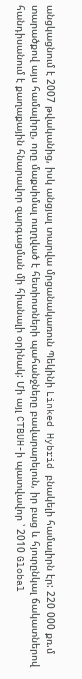անցկացնում է 2007 թվականից, իսկ անցյալ տարվա մրցանակառուն Պեկինի Linked Hybrid բնակելի համալիրն էր: 220 000 քռ.մ տարածքով այս համալիրը, որը մաքսիմալ ուղղված է հետիոտների պահանջները բավարարելուն, իր բաց և հյուրընկալ ճակատներով հանդիսանում է քաղաքային հնարավոր զարգացման մի հիանալի օրինակ: Մի այլ CTBUH-ի պատվավոր ՝ 2010 Global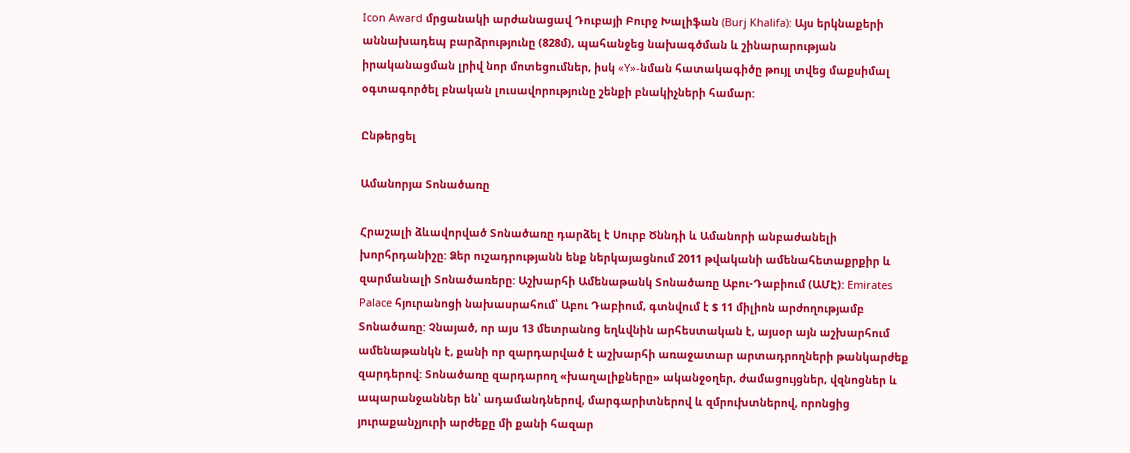Icon Award մրցանակի արժանացավ Դուբայի Բուրջ Խալիֆան (Burj Khalifa): Այս երկնաքերի աննախադեպ բարձրությունը (828մ), պահանջեց նախագծման և շինարարության իրականացման լրիվ նոր մոտեցումներ, իսկ «Y»-նման հատակագիծը թույլ տվեց մաքսիմալ օգտագործել բնական լուսավորությունը շենքի բնակիչների համար:

Ընթերցել

Ամանորյա Տոնածառը

Հրաշալի ձևավորված Տոնածառը դարձել է Սուրբ Ծննդի և Ամանորի անբաժանելի խորհրդանիշը: Ձեր ուշադրությանն ենք ներկայացնում 2011 թվականի ամենահետաքրքիր և զարմանալի Տոնածառերը: Աշխարհի Ամենաթանկ Տոնածառը Աբու-Դաբիում (ԱՄԷ): Emirates Palace հյուրանոցի նախասրահում՝ Աբու Դաբիում, գտնվում է $ 11 միլիոն արժողությամբ Տոնածառը: Չնայած, որ այս 13 մետրանոց եղևվնին արհեստական է, այսօր այն աշխարհում ամենաթանկն է, քանի որ զարդարված է աշխարհի առաջատար արտադրողների թանկարժեք զարդերով: Տոնածառը զարդարող «խաղալիքները» ականջօղեր, ժամացույցներ, վզնոցներ և ապարանջաններ են՝ ադամանդներով, մարգարիտներով և զմրուխտներով, որոնցից յուրաքանչյուրի արժեքը մի քանի հազար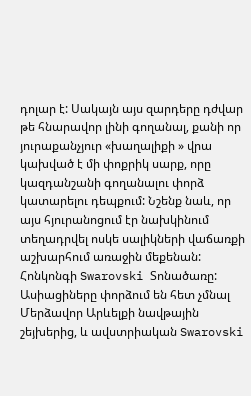դոլար է: Սակայն այս զարդերը դժվար թե հնարավոր լինի գողանալ, քանի որ յուրաքանչյուր «խաղալիքի » վրա կախված է մի փոքրիկ սարք, որը կազդանշանի գողանալու փորձ կատարելու դեպքում: Նշենք նաև, որ այս հյուրանոցում էր նախկինում տեղադրվել ոսկե սալիկների վաճառքի աշխարհում առաջին մեքենան: Հոնկոնգի Swarovski Տոնածառը: Ասիացիները փորձում են հետ չմնալ Մերձավոր Արևելքի նավթային շեյխերից, և ավստրիական Swarovski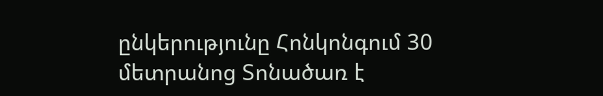ընկերությունը Հոնկոնգում 30 մետրանոց Տոնածառ է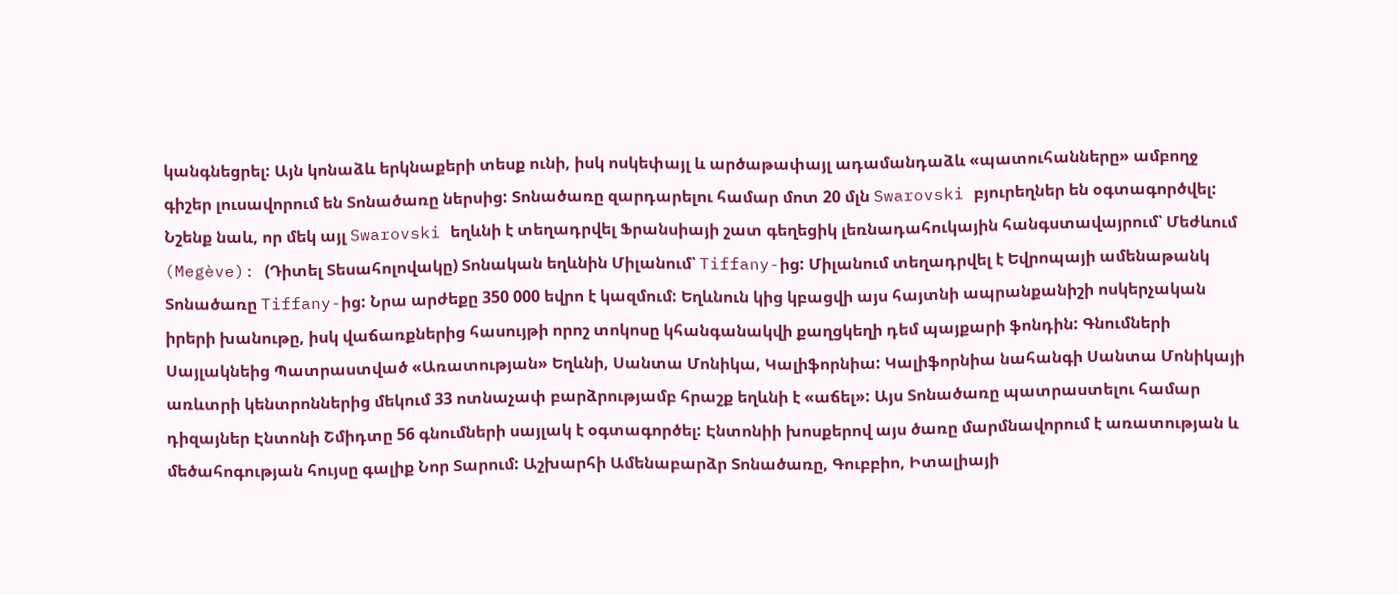կանգնեցրել: Այն կոնաձև երկնաքերի տեսք ունի, իսկ ոսկեփայլ և արծաթափայլ ադամանդաձև «պատուհանները» ամբողջ գիշեր լուսավորում են Տոնածառը ներսից: Տոնածառը զարդարելու համար մոտ 20 մլն Swarovski բյուրեղներ են օգտագործվել: Նշենք նաև, որ մեկ այլ Swarovski եղևնի է տեղադրվել Ֆրանսիայի շատ գեղեցիկ լեռնադահուկային հանգստավայրում՝ Մեժևում (Megève): (Դիտել Տեսահոլովակը) Տոնական եղևնին Միլանում՝ Tiffany-ից: Միլանում տեղադրվել է Եվրոպայի ամենաթանկ Տոնածառը Tiffany-ից: Նրա արժեքը 350 000 եվրո է կազմում: Եղևնուն կից կբացվի այս հայտնի ապրանքանիշի ոսկերչական իրերի խանութը, իսկ վաճառքներից հասույթի որոշ տոկոսը կհանգանակվի քաղցկեղի դեմ պայքարի ֆոնդին: Գնումների Սայլակնեից Պատրաստված «Առատության» Եղևնի, Սանտա Մոնիկա, Կալիֆորնիա: Կալիֆորնիա նահանգի Սանտա Մոնիկայի առևտրի կենտրոններից մեկում 33 ոտնաչափ բարձրությամբ հրաշք եղևնի է «աճել»: Այս Տոնածառը պատրաստելու համար դիզայներ Էնտոնի Շմիդտը 56 գնումների սայլակ է օգտագործել: Էնտոնիի խոսքերով այս ծառը մարմնավորում է առատության և մեծահոգության հույսը գալիք Նոր Տարում: Աշխարհի Ամենաբարձր Տոնածառը, Գուբբիո, Իտալիայի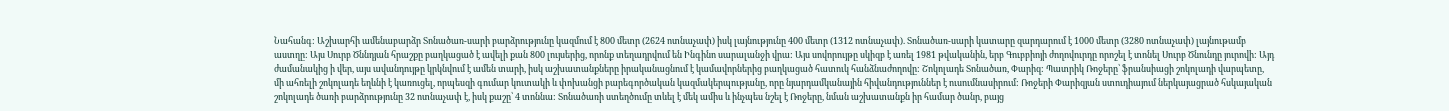Նահանգ: Աշխարհի ամենաբարձր Տոնածառ-սարի բարձրությունը կազմում է 800 մետր (2624 ոտնաչափ) իսկ լայնությունը 400 մետր (1312 ոտնաչափ). Տոնածառ-սարի կատարը զարդարում է 1000 մետր (3280 ոտնաչափ) լայնութամբ աստղը: Այս Սուրբ Ծննդյան հրաշքը բաղկացած է ավելի քան 800 լույսերից, որոնք տեղադրվում են Ինգինո սարալանջի վրա: Այս սովորույթը սկիզբ է առել 1981 թվականին, երբ Գուբբիոյի ժողովուրդը որոշել է տոնել Սուրբ Ծնունդը յուրովի: Այդ ժամանակից ի վեր, այս ավանդույթը կրկնվում է ամեն տարի, իսկ աշխատանքները իրականացնում է կամավորներից բաղկացած հատուկ հանձնաժողովը: Շոկոլադե Տոնածառ, Փարիզ: Պատրիկ Ռոջերը՝ ֆրանսիացի շոկոլադի վարպետը, մի ահռելի շոկոլադե եղևնի է կառուցել, որպեսզի գումար կուտակի և փոխանցի բարեգործական կազմակերպությանը, որը նյարդամկանային հիվանդություններ է ուսումնասիրում: Ռոջերի Փարիզյան ստուդիայում ներկայացրած հսկայական շոկոլադե ծառի բարձրությունը 32 ոտնաչափ է, իսկ քաշը՝ 4 տոննա: Տոնածառի ստեղծումը տևել է մեկ ամիս և ինչպես նշել է Ռոջերը, նման աշխատանքն իր համար ծանր, բայց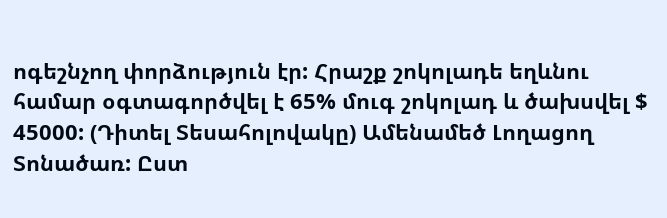ոգեշնչող փորձություն էր: Հրաշք շոկոլադե եղևնու համար օգտագործվել է 65% մուգ շոկոլադ և ծախսվել $ 45000: (Դիտել Տեսահոլովակը) Ամենամեծ Լողացող Տոնածառ: Ըստ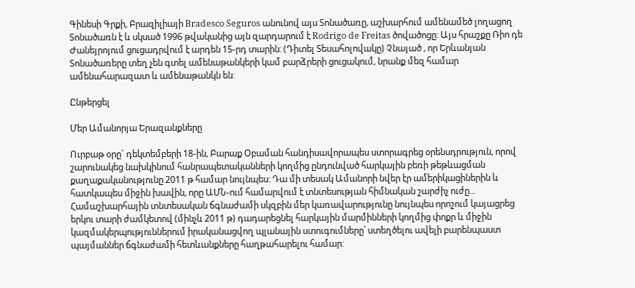Գինեսի Գրքի, Բրազիլիայի Bradesco Seguros անունով այս Տոնածառը, աշխարհում ամենամեծ լողացող Տոնածառն է և սկսած 1996 թվականից այն զարդարում է Rodrigo de Freitas ծովածոցը: Այս հրաշքը Ռիո դե Ժանեյրոյում ցուցադրվում է արդեն 15-րդ տարին: (Դիտել Տեսահոլովակը) Չնայած , որ Երևանյան Տոնածառերը տեղ չեն գտել ամենաթանկերի կամ բարձրերի ցուցակում, նրանք մեզ համար ամենահարազատ և ամենաթանկն են:

Ընթերցել

Մեր Ամանորյա Երազանքները

Ուրբաթ օրը` դեկտեմբերի 18-ին, Բարաք Օբաման հանդիսավորապես ստորագրեց օրենսդրություն, որով շարունակեց նախկինում հանրապետականների կողմից ընդունված հարկային բեռի թեթևացման քաղաքականությունը 2011 թ համար նույնպես: Դա մի տեսակ Ամանորի նվեր էր ամերիկացիներին և հատկապես միջին խավին, որը ԱՄՆ-ում համարվում է տնտեսության հիմնական շարժիչ ուժը... Համաշխարհային տնտեսական ճգնաժամի սկզբին մեր կառավարությունը նույնպես որոշում կայացրեց երկու տարի ժամկետով (մինչև 2011 թ) դադարեցնել հարկային մարմինների կողմից փոքր և միջին կազմակերպություններում իրականացվող պլանային ստուգումները՝ ստեղծելու ավելի բարենպաստ պայմաններ ճգնաժամի հետևանքները հաղթահարելու համար: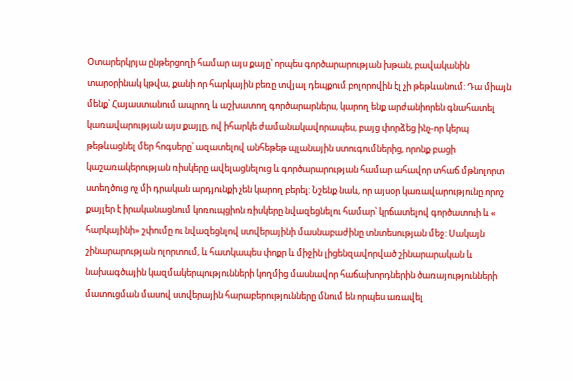Օտարերկրյա ընթերցողի համար այս քայը՝ որպես գործարարության խթան, բավականին տարօրինակ կթվա, քանի որ հարկային բեռը տվյալ դեպքում բոլորովին էլ չի թեթևանում: Դա միայն մենք՝ Հայաստանում ապրող և աշխատող գործարարներս, կարող ենք արժանիորեն գնահատել կառավարության այս քայլը, ով իհարկե ժամանակավորապես, բայց փորձեց ինչ-որ կերպ թեթևացնել մեր հոգսերը՝ ազատելով անհեթեթ պլանային ստուգումներից, որոնք բացի կաշառակերության ռիսկերը ավելացնելուց և գործարարության համար ահավոր տհաճ մթնոլորտ ստեղծուց ոչ մի դրական արդյունքի չեն կարող բերել: Նշենք նաև, որ այսօր կառավարությունը որոշ քայլեր է իրականացնում կոռուպցիոն ռիսկերը նվազեցնելու համար՝ կրճատելով գործատուի և « հարկայինի» շփումը ու նվազեցնլով ստվերայինի մասնաբաժինը տնտեսության մեջ: Սակայն շինարարության ոլորտում, և հատկապես փոքր և միջին լիցենզավորված շինարարական և նախագծային կազմակերպությունների կողմից մասնավոր հաճախորդներին ծառայությունների մատուցման մասով ստվերային հարաբերությունները մնում են որպես առավել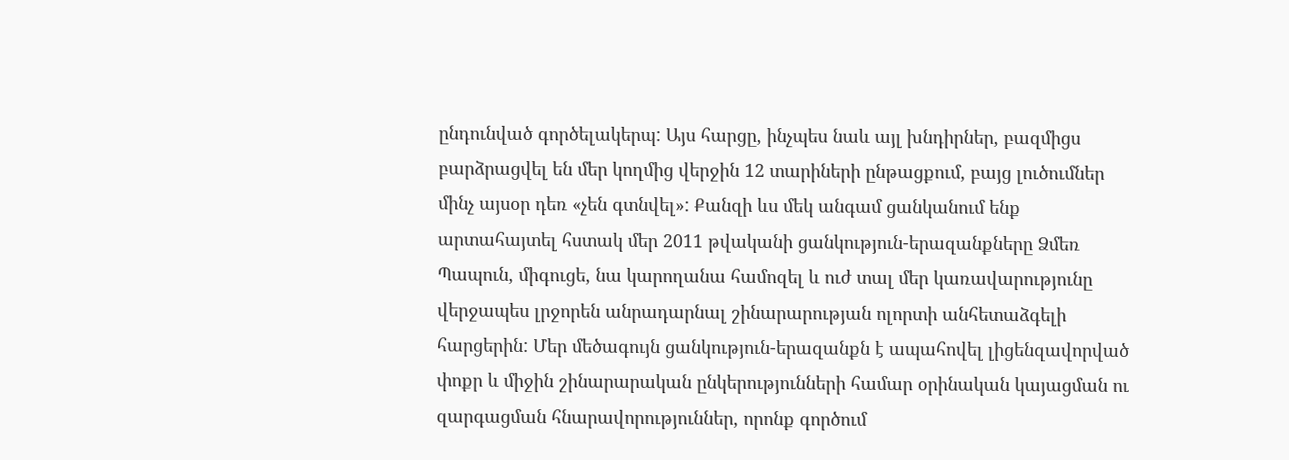ընդունված գործելակերպ: Այս հարցը, ինչպես նաև այլ խնդիրներ, բազմիցս բարձրացվել են մեր կողմից վերջին 12 տարիների ընթացքում, բայց լուծումներ մինչ այսօր դեռ «չեն գտնվել»: Քանզի ևս մեկ անգամ ցանկանում ենք արտահայտել հստակ մեր 2011 թվականի ցանկություն-երազանքները Ձմեռ Պապուն, միգուցե, նա կարողանա համոզել և ուժ տալ մեր կառավարությունը վերջապես լրջորեն անրադարնալ շինարարության ոլորտի անհետաձգելի հարցերին: Մեր մեծագույն ցանկություն-երազանքն է ապահովել լիցենզավորված փոքր և միջին շինարարական ընկերությունների համար օրինական կայացման ու զարգացման հնարավորություններ, որոնք գործում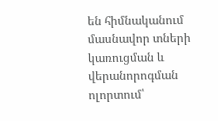են հիմնականում մասնավոր տների կառուցման և վերանորոգման ոլորտում՝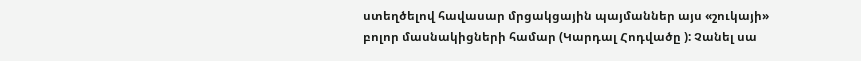ստեղծելով հավասար մրցակցային պայմաններ այս «շուկայի» բոլոր մասնակիցների համար (Կարդալ Հոդվածը ): Չանել սա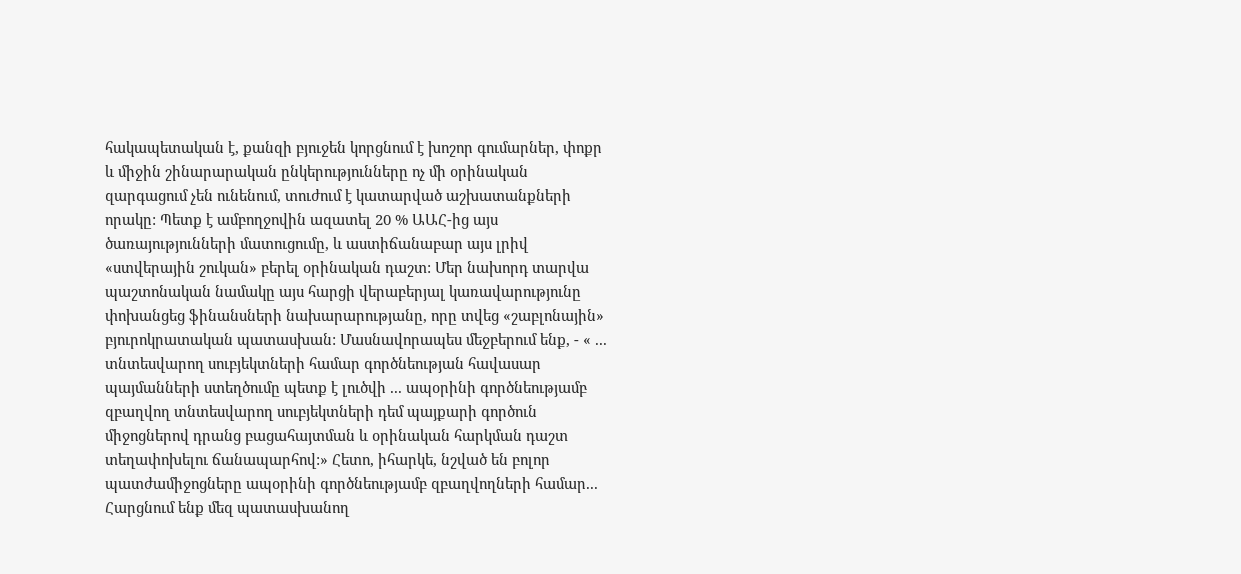հակապետական է, քանզի բյուջեն կորցնում է խոշոր գումարներ, փոքր և միջին շինարարական ընկերությունները ոչ մի օրինական զարգացում չեն ունենում, տուժում է կատարված աշխատանքների որակը: Պետք է ամբողջովին ազատել 20 % ԱԱՀ-ից այս ծառայությունների մատուցումը, և աստիճանաբար այս լրիվ «ստվերային շուկան» բերել օրինական դաշտ: Մեր նախորդ տարվա պաշտոնական նամակը այս հարցի վերաբերյալ կառավարությունը փոխանցեց ֆինանսների նախարարությանը, որը տվեց «շաբլոնային» բյուրոկրատական պատասխան: Մասնավորապես մեջբերում ենք, - « ... տնտեսվարող սուբյեկտների համար գործնեության հավասար պայմանների ստեղծումը պետք է լուծվի ... ապօրինի գործնեությամբ զբաղվող տնտեսվարող սուբյեկտների դեմ պայքարի գործուն միջոցներով դրանց բացահայտման և օրինական հարկման դաշտ տեղափոխելու ճանապարհով:» Հետո, իհարկե, նշված են բոլոր պատժամիջոցները ապօրինի գործնեությամբ զբաղվողների համար... Հարցնում ենք մեզ պատասխանող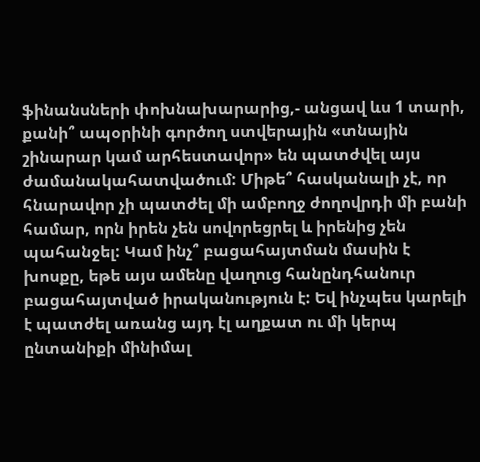ֆինանսների փոխնախարարից,- անցավ ևս 1 տարի, քանի՞ ապօրինի գործող ստվերային «տնային շինարար կամ արհեստավոր» են պատժվել այս ժամանակահատվածում: Միթե՞ հասկանալի չէ, որ հնարավոր չի պատժել մի ամբողջ ժողովրդի մի բանի համար, որն իրեն չեն սովորեցրել և իրենից չեն պահանջել: Կամ ինչ՞ բացահայտման մասին է խոսքը, եթե այս ամենը վաղուց հանընդհանուր բացահայտված իրականություն է: Եվ ինչպես կարելի է պատժել առանց այդ էլ աղքատ ու մի կերպ ընտանիքի մինիմալ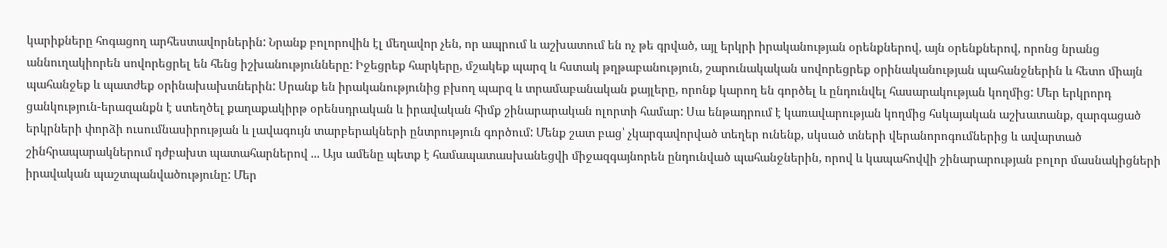կարիքները հոգացող արհեստավորներին: Նրանք բոլորովին էլ մեղավոր չեն, որ ապրում և աշխատում են ոչ թե գրված, այլ երկրի իրականության օրենքներով, այն օրենքներով, որոնց նրանց աննուղակիորեն սովորեցրել են հենց իշխանությունները: Իջեցրեք հարկերը, մշակեք պարզ և հստակ թղթաբանություն, շարունակական սովորեցրեք օրինականության պահանջներին և հետո միայն պահանջեք և պատժեք օրինախախտներին: Սրանք են իրականությունից բխող պարզ և տրամաբանական քայլերը, որոնք կարող են գործել և ընդունվել հասարակության կողմից: Մեր երկրորդ ցանկություն-երազանքն է ստեղծել քաղաքակիրթ օրենսդրական և իրավական հիմք շինարարական ոլորտի համար: Սա ենթադրում է կառավարության կողմից հսկայական աշխատանք, զարգացած երկրների փորձի ուսումնասիրության և լավագույն տարբերակների ընտրություն գործում: Մենք շատ բաց՝ չկարգավորված տեղեր ունենք, սկսած տների վերանորոգումներից և ավարտած շինհրապարակներում դժբախտ պատահարներով ... Այս ամենը պետք է համապատասխանեցվի միջազգայնորեն ընդունված պահանջներին, որով և կապահովվի շինարարության բոլոր մասնակիցների իրավական պաշտպանվածությունը: Մեր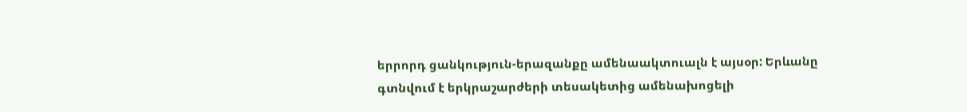երրորդ ցանկություն-երազանքը ամենաակտուալն է այսօր: Երևանը գտնվում է երկրաշարժերի տեսակետից ամենախոցելի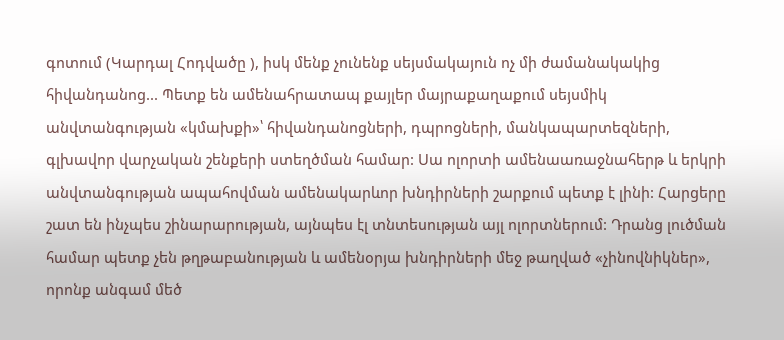գոտում (Կարդալ Հոդվածը ), իսկ մենք չունենք սեյսմակայուն ոչ մի ժամանակակից հիվանդանոց... Պետք են ամենահրատապ քայլեր մայրաքաղաքում սեյսմիկ անվտանգության «կմախքի»՝ հիվանդանոցների, դպրոցների, մանկապարտեզների, գլխավոր վարչական շենքերի ստեղծման համար: Սա ոլորտի ամենաառաջնահերթ և երկրի անվտանգության ապահովման ամենակարևոր խնդիրների շարքում պետք է լինի: Հարցերը շատ են ինչպես շինարարության, այնպես էլ տնտեսության այլ ոլորտներում: Դրանց լուծման համար պետք չեն թղթաբանության և ամենօրյա խնդիրների մեջ թաղված «չինովնիկներ», որոնք անգամ մեծ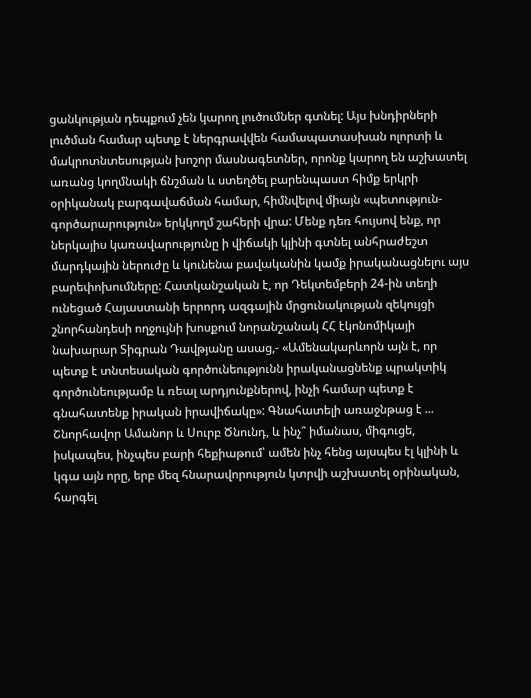ցանկության դեպքում չեն կարող լուծումներ գտնել: Այս խնդիրների լուծման համար պետք է ներգրավվեն համապատասխան ոլորտի և մակրոտնտեսության խոշոր մասնագետներ, որոնք կարող են աշխատել առանց կողմնակի ճնշման և ստեղծել բարենպաստ հիմք երկրի օրիկանակ բարգավաճման համար, հիմնվելով միայն «պետություն- գործարարություն» երկկողմ շահերի վրա: Մենք դեռ հույսով ենք, որ ներկայիս կառավարությունը ի վիճակի կլինի գտնել անհրաժեշտ մարդկային ներուժը և կունենա բավականին կամք իրականացնելու այս բարեփոխումները: Հատկանշական է, որ Դեկտեմբերի 24-ին տեղի ունեցած Հայաստանի երրորդ ազգային մրցունակության զեկույցի շնորհանդեսի ողջույնի խոսքում նորանշանակ ՀՀ էկոնոմիկայի նախարար Տիգրան Դավթյանը ասաց,- «Ամենակարևորն այն է, որ պետք է տնտեսական գործունեությունն իրականացնենք պրակտիկ գործունեությամբ և ռեալ արդյունքներով, ինչի համար պետք է գնահատենք իրական իրավիճակը»: Գնահատելի առաջնթաց է ... Շնորհավոր Ամանոր և Սուրբ Ծնունդ, և ինչ՞ իմանաս, միգուցե, իսկապես, ինչպես բարի հեքիաթում՝ ամեն ինչ հենց այսպես էլ կլինի և կգա այն որը, երբ մեզ հնարավորություն կտրվի աշխատել օրինական, հարգել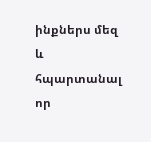ինքներս մեզ և հպարտանալ որ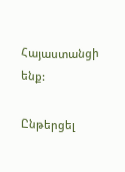Հայաստանցի ենք:

Ընթերցել